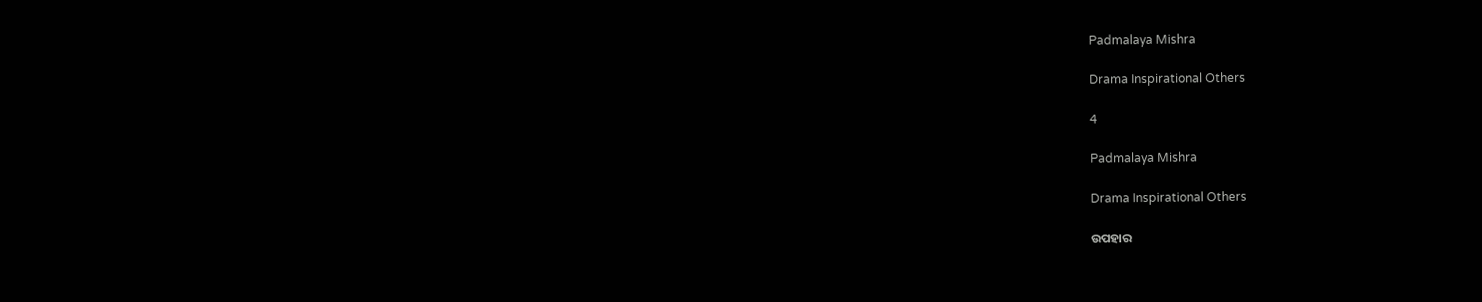Padmalaya Mishra

Drama Inspirational Others

4

Padmalaya Mishra

Drama Inspirational Others

ଉପହାର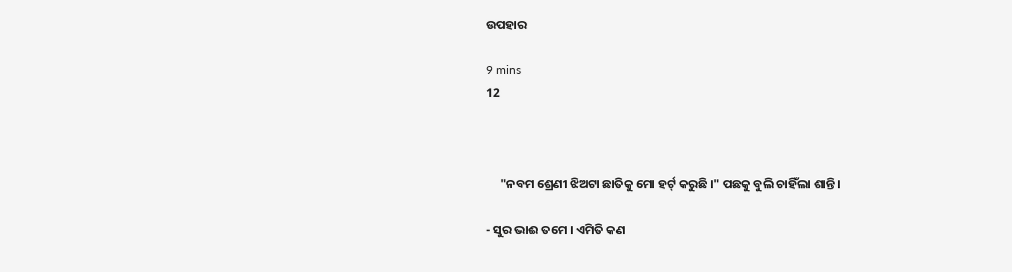ଉପହାର

9 mins
12



     "ନବମ ଶ୍ରେଣୀ ଝିଅଟା ଛାତିକୁ ମୋ ହର୍ଟ୍ କରୁଛି ।" ପଛକୁ ବୁଲି ଚାହିଁଲା ଶାନ୍ତି ।

- ସୁର ଭାଈ ତମେ । ଏମିତି କଣ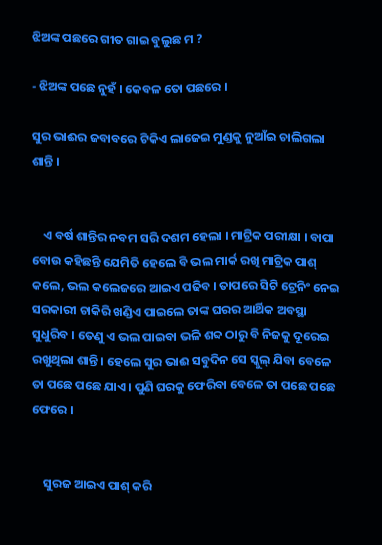ଝିଅଙ୍କ ପଛରେ ଗୀତ ଗାଇ ବୁଲୁଛ ମ ?

- ଝିଅଙ୍କ ପଛେ ନୁହଁ । କେବଳ ତୋ ପଛରେ ।

ସୁର ଭାଈର ଜବାବରେ ଟିକିଏ ଲାଜେଇ ମୁଣ୍ଡକୁ ନୁଆଁଇ ଚାଲିଗଲା ଶାନ୍ତି ।


    ଏ ବର୍ଷ ଶାନ୍ତିର ନବମ ସରି ଦଶମ ହେଲା । ମାଟ୍ରିକ ପରୀକ୍ଷା । ବାପା ବୋଉ କହିଛନ୍ତି ଯେମିତି ହେଲେ ବି ଭଲ ମାର୍କ ରଖି ମାଟ୍ରିକ ପାଶ୍ କଲେ, ଭଲ କଲେଜରେ ଆଇଏ ପଢିବ । ତାପରେ ସିଟି ଟ୍ରେନିଂ ନେଇ ସରକାରୀ ଚାକିରି ଖଣ୍ଡିଏ ପାଇଲେ ତାଙ୍କ ଘରର ଆର୍ଥିକ ଅବସ୍ଥା ସୁଧୁରିବ । ତେଣୁ ଏ ଭଲ ପାଇବା ଭଳି ଶବ୍ଦ ଠାରୁ ବି ନିଜକୁ ଦୂରେଇ ରଖୁଥିଲା ଶାନ୍ତି । ହେଲେ ସୁର ଭାଈ ସବୁଦିନ ସେ ସ୍କୁଲ୍ ଯିବା ବେଳେ ତା ପଛେ ପଛେ ଯାଏ । ପୁଣି ଘରକୁ ଫେରିବା ବେଳେ ତା ପଛେ ପଛେ ଫେରେ ।


    ସୁରଜ ଆଇଏ ପାଶ୍ କରି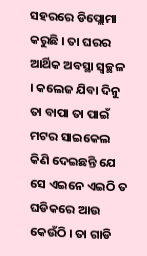ସହରରେ ଡିପ୍ଲୋମା କରୁଛି । ତା ଘରର ଆର୍ଥିକ ଅବସ୍ଥା ସ୍ଵଚ୍ଛଳ । କଲେଜ ଯିବା ଦିନୁ ତା ବାପା ତା ପାଇଁ ମଟର ସାଇକେଲ କିଣି ଦେଇଛନ୍ତି ଯେ ସେ ଏଇନେ ଏଇଠି ତ ଘଡିକରେ ଆଉ କେଉଁଠି । ତା ଗାଡି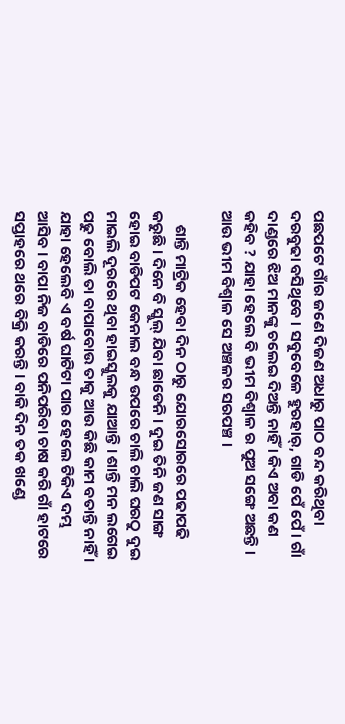ପଛପଟେ ଗାଁର ଜଣେ ଦିଜଣ ଅଧାରୁ ପାଠ ବନ୍ଦ କରିଥିବା ଦରବୁଢା ବସିଥିବେ । ସବୁବେଳେ ହୁରହାର୍, ଗାଡି ପେଁ ପେଁ । ଗାଁ ଦାଣ୍ଡରେ ଝିଅ ମାନଙ୍କୁ ଚଲେଇ ଦିଅନ୍ତି ନାହିଁ । କିଏ ଅବା କଣ କହିବ ? ଯାହା ହେଲେ ବି ଭୀମ ବିଶ୍ଵାଳ ର ପୁଅ ସଙ୍ଗେ ଅଛନ୍ତି । ଆଉ ଭୀମ ବିଶ୍ବାଳ ସେ ଅଞ୍ଚଳର ସରପଞ୍ଚ ।

    ଶାନ୍ତି ମାଟ୍ରିକ ହେବା ଦିନ ଠାରୁ ଯୋରସୋରରେ ପଢାପଢି କରୁଛି । ଦିନେ ବି ସ୍କୁଲ୍ ଯିବା ଛାଡେନି । ଦୁଇ ତିନି ଜଣ ସାଙ୍ଗ ହୋଇ ବାଡିପଟ କେନାଲ ବନ୍ଧ ଉପରେ ଚାଲି ଚାଲି ଘରଠୁ ଦୁଇ ମାଇଲି ଦୂରରେ ଥିବା ହାଇସ୍କୁଲକୁ ଯାଆନ୍ତି । ଶାନ୍ତି ମନ ଲଗେଇ ପଢୁ ବୋଲି ତା ବାପାବୋଉ ତାକୁ ଆଉ କିଛି କାମ ବତାନ୍ତି ନାହିଁ । ଯାହା ହେଲେବି ଏ ବର୍ଷ ଘାଟିଟା ପାର ହେଲେ ଟିକିଏ ଦମ୍ଭ ଆସିବ । ବାପା ନିଜ ବାଡିରେ ପନିପରିବା ଚାଷ କରି ଗାଁ ହାଟରେ ସପ୍ତାହରେ ଥରେ ବିକ୍ରି କରନ୍ତି । ବାକି ଦିନ ତକ ଖଣ୍ଡେ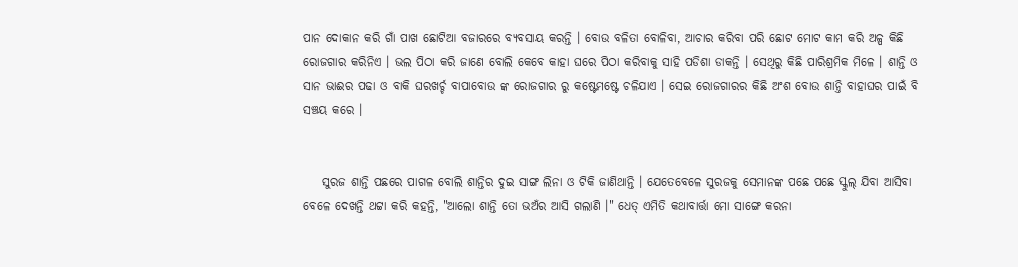ପାନ ଦୋକାନ କରି ଗାଁ ପାଖ ଛୋଟିଆ ବଜାରରେ ବ୍ୟବସାୟ କରନ୍ତି । ବୋଉ ବଳିତା ବୋଳିବା, ଆଚାର କରିବା ପରି ଛୋଟ ମୋଟ କାମ କରି ଅଳ୍ପ କିଛି ରୋଜଗାର କରିନିଏ । ଭଲ ପିଠା କରି ଜାଣେ ବୋଲି କେବେ କାହା ଘରେ ପିଠା କରିବାକୁ ସାହି ପଡିଶା ଡାକନ୍ତି । ସେଥିରୁ କିଛି ପାରିଶ୍ରମିକ ମିଳେ । ଶାନ୍ତି ଓ ସାନ ଭାଈର ପଢା ଓ ବାକି ଘରଖର୍ଚ୍ଚ ବାପାବୋଉ ଙ୍କ ରୋଜଗାର ରୁ କଷ୍ଟେମଷ୍ଟେ ଚଳିଯାଏ । ସେଇ ରୋଜଗାରର କିଛି ଅଂଶ ବୋଉ ଶାନ୍ତି ବାହାଘର ପାଇଁ ବି ସଞ୍ଚୟ କରେ ।


    ସୁରଜ ଶାନ୍ତି ପଛରେ ପାଗଳ ବୋଲି ଶାନ୍ତିର ଦୁଇ ସାଙ୍ଗ ଲିନା ଓ ଟିକି ଜାଣିଥାନ୍ତି । ଯେତେବେଳେ ସୁରଜକୁ ସେମାନଙ୍କ ପଛେ ପଛେ ସ୍କୁଲ୍ ଯିବା ଆସିବା ବେଳେ ଦେଖନ୍ତି ଥଟ୍ଟା କରି କହନ୍ତି, "ଆଲୋ ଶାନ୍ତି ତୋ ଭଅଁର ଆସି ଗଲାଣି ।" ଧେତ୍ ଏମିତି କଥାବାର୍ତ୍ତା ମୋ ସାଙ୍ଗେ କରନା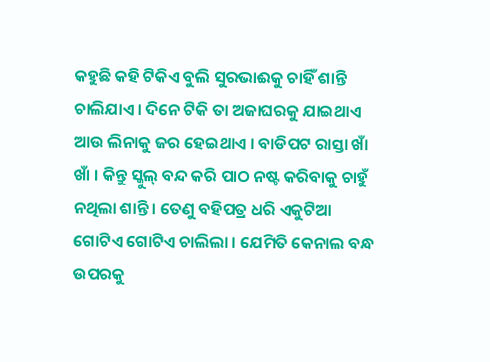କହୁଛି କହି ଟିକିଏ ବୁଲି ସୁରଭାଈକୁ ଚାହିଁ ଶାନ୍ତି ଚାଲିଯାଏ । ଦିନେ ଟିକି ତା ଅଜାଘରକୁ ଯାଇଥାଏ ଆଉ ଲିନାକୁ ଜର ହେଇଥାଏ । ବାଡିପଟ ରାସ୍ତା ଖାଁ ଖାଁ । କିନ୍ତୁ ସ୍କୁଲ୍ ବନ୍ଦ କରି ପାଠ ନଷ୍ଟ କରିବାକୁ ଚାହୁଁ ନଥିଲା ଶାନ୍ତି । ତେଣୁ ବହିପତ୍ର ଧରି ଏକୁଟିଆ ଗୋଟିଏ ଗୋଟିଏ ଚାଲିଲା । ଯେମିତି କେନାଲ ବନ୍ଧ ଉପରକୁ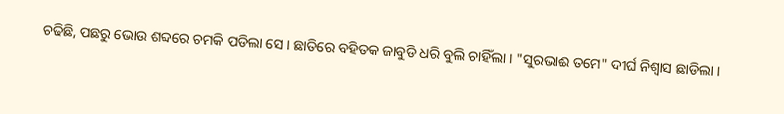ଚଢିଛି, ପଛରୁ ଭୋଉ ଶବ୍ଦରେ ଚମକି ପଡିଲା ସେ । ଛାତିରେ ବହିତକ ଜାବୁଡି ଧରି ବୁଲି ଚାହିଁଲା । "ସୁରଭାଈ ତମେ" ଦୀର୍ଘ ନିଶ୍ଵାସ ଛାଡିଲା ।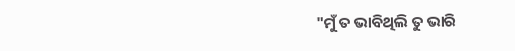"ମୁଁ ତ ଭାବିଥିଲି ତୁ ଭାରି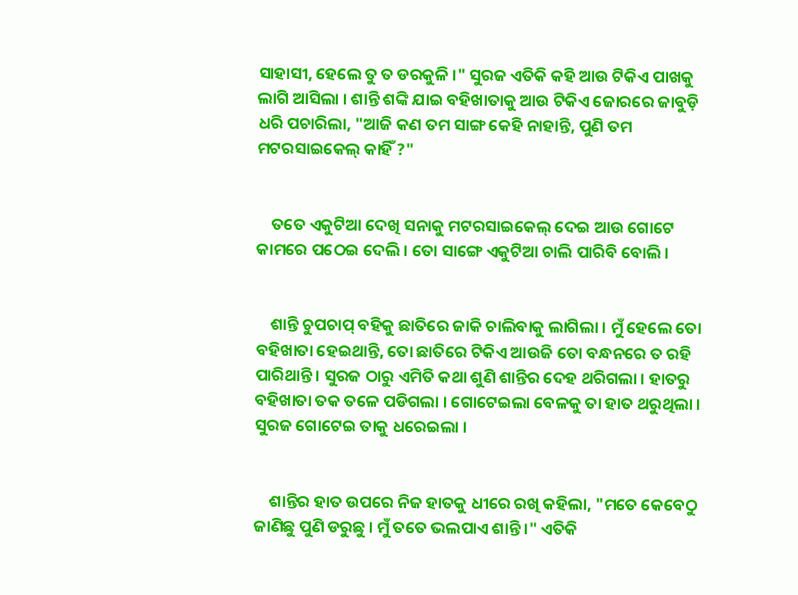ସାହାସୀ, ହେଲେ ତୁ ତ ଡରକୁଳି ।" ସୁରଜ ଏତିକି କହି ଆଉ ଟିକିଏ ପାଖକୁ ଲାଗି ଆସିଲା । ଶାନ୍ତି ଶଙ୍କି ଯାଇ ବହିଖାତାକୁ ଆଉ ଟିକିଏ ଜୋରରେ ଜାବୁଡ଼ି ଧରି ପଚାରିଲା, "ଆଜି କଣ ତମ ସାଙ୍ଗ କେହି ନାହାନ୍ତି, ପୁଣି ତମ ମଟରସାଇକେଲ୍ କାହିଁ ?"


    ତତେ ଏକୁଟିଆ ଦେଖି ସନାକୁ ମଟରସାଇକେଲ୍ ଦେଇ ଆଉ ଗୋଟେ କାମରେ ପଠେଇ ଦେଲି । ତୋ ସାଙ୍ଗେ ଏକୁଟିଆ ଚାଲି ପାରିବି ବୋଲି ।


    ଶାନ୍ତି ଚୁପଚାପ୍ ବହିକୁ ଛାତିରେ ଜାକି ଚାଲିବାକୁ ଲାଗିଲା । ମୁଁ ହେଲେ ତୋ ବହିଖାତା ହେଇଥାନ୍ତି, ତୋ ଛାତିରେ ଟିକିଏ ଆଉଜି ତୋ ବନ୍ଧନରେ ତ ରହି ପାରିଥାନ୍ତି । ସୁରଜ ଠାରୁ ଏମିତି କଥା ଶୁଣି ଶାନ୍ତିର ଦେହ ଥରିଗଲା । ହାତରୁ ବହିଖାତା ତକ ତଳେ ପଡିଗଲା । ଗୋଟେଇଲା ବେଳକୁ ତା ହାତ ଥରୁଥିଲା । ସୁରଜ ଗୋଟେଇ ତାକୁ ଧରେଇଲା ।


    ଶାନ୍ତିର ହାତ ଉପରେ ନିଜ ହାତକୁ ଧୀରେ ରଖି କହିଲା, "ମତେ କେବେଠୁ ଜାଣିଛୁ ପୁଣି ଡରୁଛୁ । ମୁଁ ତତେ ଭଲପାଏ ଶାନ୍ତି ।" ଏତିକି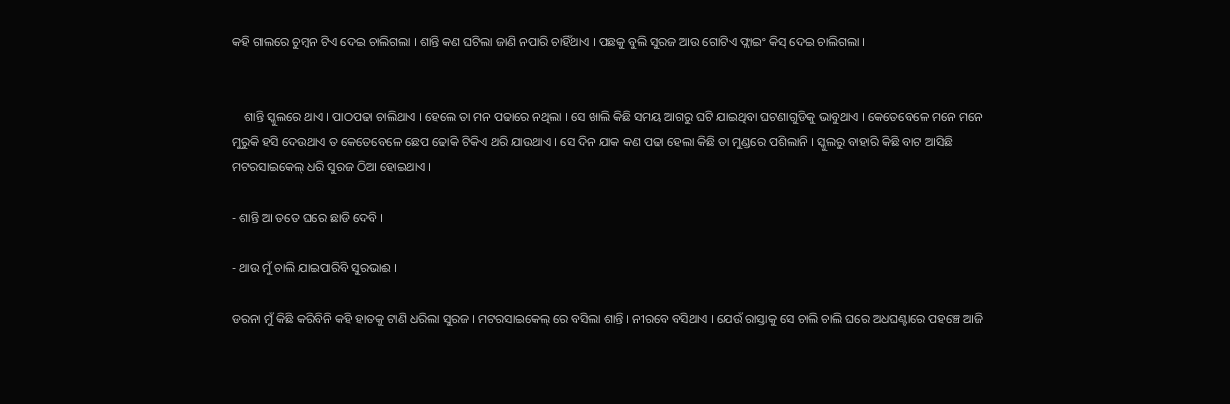କହି ଗାଲରେ ଚୁମ୍ବନ ଟିଏ ଦେଇ ଚାଲିଗଲା । ଶାନ୍ତି କଣ ଘଟିଲା ଜାଣି ନପାରି ଚାହିଁଥାଏ । ପଛକୁ ବୁଲି ସୁରଜ ଆଉ ଗୋଟିଏ ଫ୍ଲାଇଂ କିସ୍ ଦେଇ ଚାଲିଗଲା ।


    ଶାନ୍ତି ସ୍କୁଲରେ ଥାଏ । ପାଠପଢା ଚାଲିଥାଏ । ହେଲେ ତା ମନ ପଢାରେ ନଥିଲା । ସେ ଖାଲି କିଛି ସମୟ ଆଗରୁ ଘଟି ଯାଇଥିବା ଘଟଣାଗୁଡିକୁ ଭାବୁଥାଏ । କେତେବେଳେ ମନେ ମନେ ମୁରୁକି ହସି ଦେଉଥାଏ ତ କେତେବେଳେ ଛେପ ଢୋକି ଟିକିଏ ଥରି ଯାଉଥାଏ । ସେ ଦିନ ଯାକ କଣ ପଢା ହେଲା କିଛି ତା ମୁଣ୍ଡରେ ପଶିଲାନି । ସ୍କୁଲରୁ ବାହାରି କିଛି ବାଟ ଆସିଛି ମଟରସାଇକେଲ୍ ଧରି ସୁରଜ ଠିଆ ହୋଇଥାଏ ।

- ଶାନ୍ତି ଆ ତତେ ଘରେ ଛାଡି ଦେବି ।

- ଥାଉ ମୁଁ ଚାଲି ଯାଇପାରିବି ସୁରଭାଈ ।

ଡରନା ମୁଁ କିଛି କରିବିନି କହି ହାତକୁ ଟାଣି ଧରିଲା ସୁରଜ । ମଟରସାଇକେଲ୍ ରେ ବସିଲା ଶାନ୍ତି । ନୀରବେ ବସିଥାଏ । ଯେଉଁ ରାସ୍ତାକୁ ସେ ଚାଲି ଚାଲି ଘରେ ଅଧଘଣ୍ଟାରେ ପହଞ୍ଚେ ଆଜି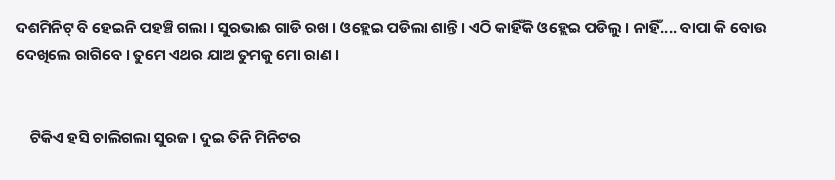ଦଶମିନିଟ୍ ବି ହେଇନି ପହଞ୍ଚି ଗଲା । ସୁରଭାଈ ଗାଡି ରଖ । ଓହ୍ଲେଇ ପଡିଲା ଶାନ୍ତି । ଏଠି କାହିଁକି ଓହ୍ଲେଇ ପଡିଲୁ । ନାହିଁ.... ବାପା କି ବୋଉ ଦେଖିଲେ ରାଗିବେ । ତୁମେ ଏଥର ଯାଅ ତୁମକୁ ମୋ ରାଣ ।


    ଟିକିଏ ହସି ଚାଲିଗଲା ସୁରଜ । ଦୁଇ ତିନି ମିନିଟର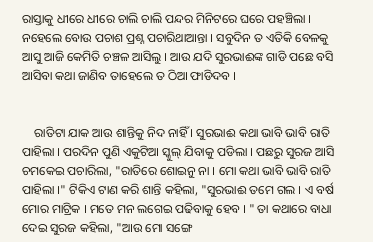ରାସ୍ତାକୁ ଧୀରେ ଧୀରେ ଚାଲି ଚାଲି ପନ୍ଦର ମିନିଟରେ ଘରେ ପହଞ୍ଚିଲା । ନହେଲେ ବୋଉ ପଚାଶ ପ୍ରଶ୍ନ ପଚାରିଥାଆନ୍ତା । ସବୁଦିନ ତ ଏତିକି ବେଳକୁ ଆସୁ ଆଜି କେମିତି ଚଞ୍ଚଳ ଆସିଲୁ । ଆଉ ଯଦି ସୁରଭାଈଙ୍କ ଗାଡି ପଛେ ବସି ଆସିବା କଥା ଜାଣିବ ତାହେଲେ ତ ଠିଆ ଫାଡିଦବ ।


    ରାତିଟା ଯାକ ଆଉ ଶାନ୍ତିକୁ ନିଦ ନାହିଁ । ସୁରଭାଈ କଥା ଭାବି ଭାବି ରାତି ପାହିଲା । ପରଦିନ ପୁଣି ଏକୁଟିଆ ସ୍କୁଲ୍ ଯିବାକୁ ପଡିଲା । ପଛରୁ ସୁରଜ ଆସି ଚମକେଇ ପଚାରିଲା, "ରାତିରେ ଶୋଇନୁ ନା । ମୋ କଥା ଭାବି ଭାବି ରାତି ପାହିଲା ।" ଟିକିଏ ଟାଣ କରି ଶାନ୍ତି କହିଲା, "ସୁରଭାଈ ତମେ ଗଲ । ଏ ବର୍ଷ ମୋର ମାଟ୍ରିକ । ମତେ ମନ ଲଗେଇ ପଢିବାକୁ ହେବ । " ତା କଥାରେ ବାଧା ଦେଇ ସୁରଜ କହିଲା, "ଆଉ ମୋ ସଙ୍ଗେ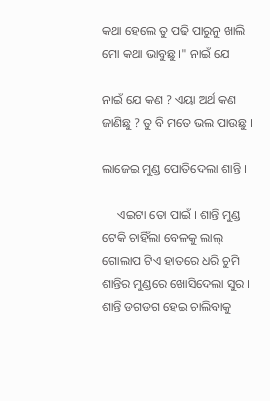କଥା ହେଲେ ତୁ ପଢି ପାରୁନୁ ଖାଲି ମୋ କଥା ଭାବୁଛୁ ।" ନାଇଁ ଯେ

ନାଇଁ ଯେ କଣ ? ଏୟା ଅର୍ଥ କଣ ଜାଣିଛୁ ? ତୁ ବି ମତେ ଭଲ ପାଉଛୁ ।

ଲାଜେଇ ମୁଣ୍ଡ ପୋତିଦେଲା ଶାନ୍ତି ।

     ଏଇଟା ତୋ ପାଇଁ । ଶାନ୍ତି ମୁଣ୍ଡ ଟେକି ଚାହିଁଲା ବେଳକୁ ଲାଲ୍ ଗୋଲାପ ଟିଏ ହାତରେ ଧରି ଚୁମି ଶାନ୍ତିର ମୁଣ୍ଡରେ ଖୋସିଦେଲା ସୁର । ଶାନ୍ତି ଡଗଡଗ ହେଇ ଚାଲିବାକୁ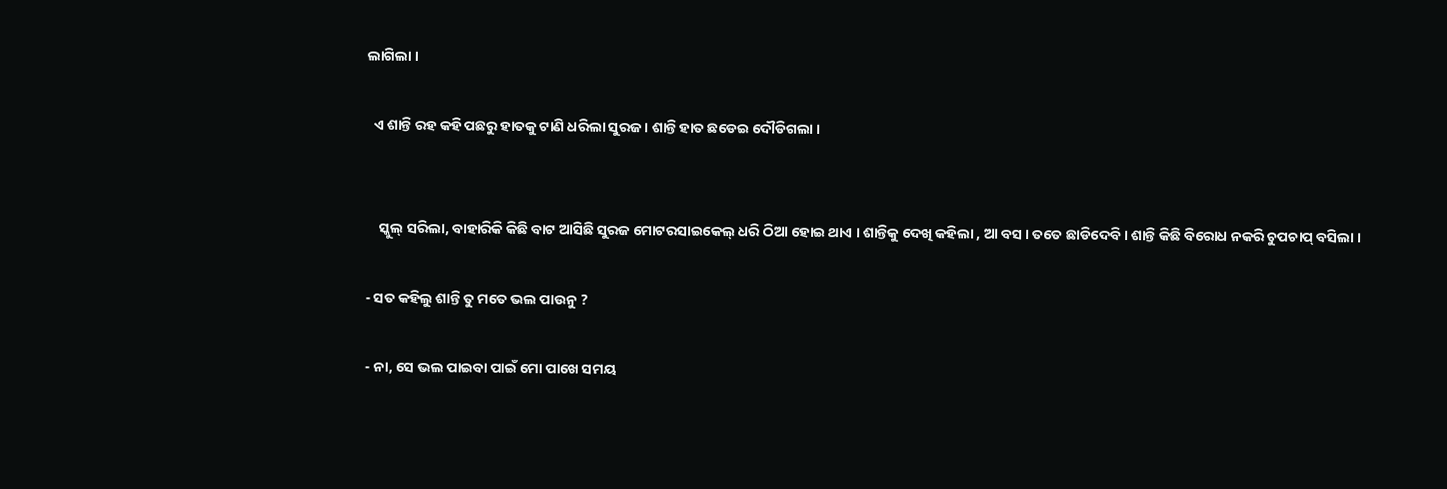ଲାଗିଲା ।

  ଏ ଶାନ୍ତି ରହ କହି ପଛରୁ ହାତକୁ ଟାଣି ଧରିଲା ସୁରଜ । ଶାନ୍ତି ହାତ ଛଡେଇ ଦୌଡିଗଲା ।


    ସ୍କୁଲ୍ ସରିଲା, ବାହାରିକି କିଛି ବାଟ ଆସିଛି ସୁରଜ ମୋଟରସାଇକେଲ୍ ଧରି ଠିଆ ହୋଇ ଥାଏ । ଶାନ୍ତିକୁ ଦେଖି କହିଲା , ଆ ବସ । ତତେ ଛାଡିଦେବି । ଶାନ୍ତି କିଛି ବିରୋଧ ନକରି ଚୁପଚାପ୍ ବସିଲା ।

- ସତ କହିଲୁ ଶାନ୍ତି ତୁ ମତେ ଭଲ ପାଉନୁ ?

- ନା, ସେ ଭଲ ପାଇବା ପାଇଁ ମୋ ପାଖେ ସମୟ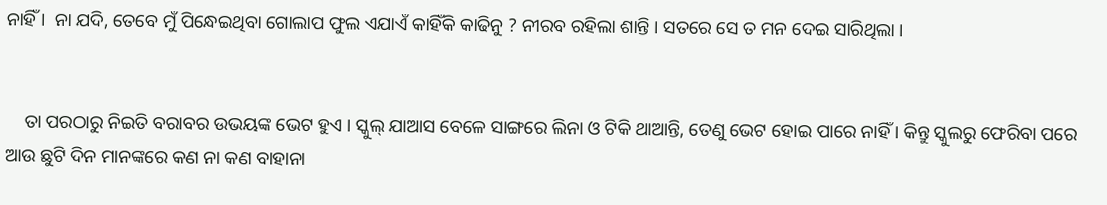ନାହିଁ ।  ନା ଯଦି, ତେବେ ମୁଁ ପିନ୍ଧେଇଥିବା ଗୋଲାପ ଫୁଲ ଏଯାଏଁ କାହିଁକି କାଢିନୁ ? ନୀରବ ରହିଲା ଶାନ୍ତି । ସତରେ ସେ ତ ମନ ଦେଇ ସାରିଥିଲା ।


    ତା ପରଠାରୁ ନିଇତି ବରାବର ଉଭୟଙ୍କ ଭେଟ ହୁଏ । ସ୍କୁଲ୍ ଯାଆସ ବେଳେ ସାଙ୍ଗରେ ଲିନା ଓ ଟିକି ଥାଆନ୍ତି, ତେଣୁ ଭେଟ ହୋଇ ପାରେ ନାହିଁ । କିନ୍ତୁ ସ୍କୁଲରୁ ଫେରିବା ପରେ ଆଉ ଛୁଟି ଦିନ ମାନଙ୍କରେ କଣ ନା କଣ ବାହାନା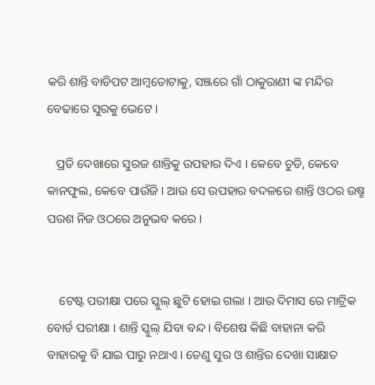କରି ଶାନ୍ତି ବାଡିପଟ ଆମ୍ବତୋଟାକୁ, ସଞ୍ଜରେ ଗାଁ ଠାକୁରାଣୀ ଙ୍କ ମନ୍ଦିର ବେଢାରେ ସୁରକୁ ଭେଟେ ।

   ପ୍ରତି ଦେଖାରେ ସୁରଜ ଶାନ୍ତିକୁ ଉପହାର ଦିଏ । କେବେ ଚୁଡି, କେବେ କାନଫୁଲ, କେବେ ପାଉଁଜି । ଆଉ ସେ ଉପହାର ବଦଳରେ ଶାନ୍ତି ଓଠର ଉଷ୍ମ ପରଶ ନିଜ ଓଠରେ ଅନୁଭବ କରେ ।


    ଟେଷ୍ଟ ପରୀକ୍ଷା ପରେ ସ୍କୁଲ୍ ଛୁଟି ହୋଇ ଗଲା । ଆଉ ଦିମାସ ରେ ମାଟ୍ରିକ ବୋର୍ଡ ପରୀକ୍ଷା । ଶାନ୍ତି ସ୍କୁଲ୍ ଯିବା ବନ୍ଦ । ବିଶେଷ କିଛି ବାହାନା କରି ବାହାରକୁ ବି ଯାଇ ପାରୁ ନଥାଏ । ତେଣୁ ସୁର ଓ ଶାନ୍ତିର ଦେଖା ସାକ୍ଷାତ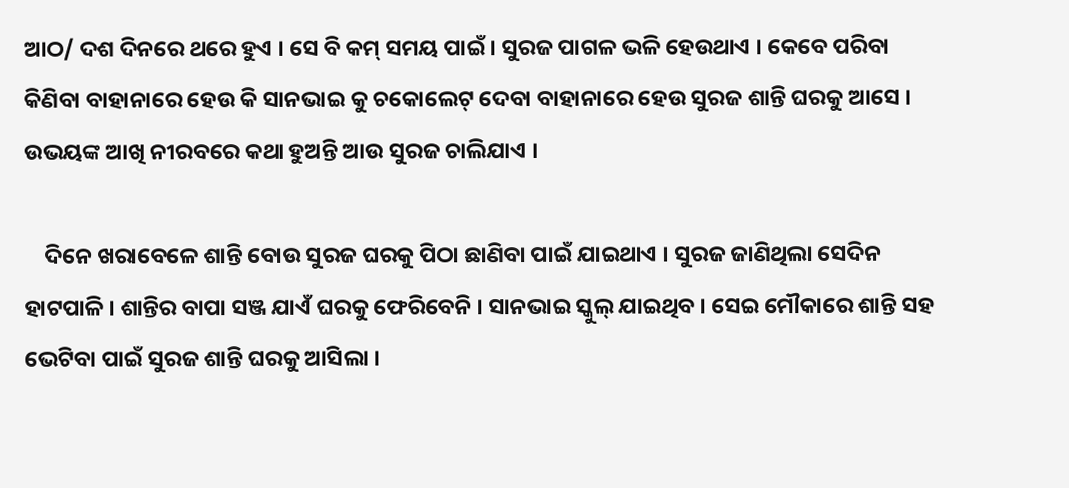ଆଠ/ ଦଶ ଦିନରେ ଥରେ ହୁଏ । ସେ ବି କମ୍ ସମୟ ପାଇଁ । ସୁରଜ ପାଗଳ ଭଳି ହେଉଥାଏ । କେବେ ପରିବା କିଣିବା ବାହାନାରେ ହେଉ କି ସାନଭାଇ କୁ ଚକୋଲେଟ୍ ଦେବା ବାହାନାରେ ହେଉ ସୁରଜ ଶାନ୍ତି ଘରକୁ ଆସେ । ଉଭୟଙ୍କ ଆଖି ନୀରବରେ କଥା ହୁଅନ୍ତି ଆଉ ସୁରଜ ଚାଲିଯାଏ ।

    ଦିନେ ଖରାବେଳେ ଶାନ୍ତି ବୋଉ ସୁରଜ ଘରକୁ ପିଠା ଛାଣିବା ପାଇଁ ଯାଇଥାଏ । ସୁରଜ ଜାଣିଥିଲା ସେଦିନ ହାଟପାଳି । ଶାନ୍ତିର ବାପା ସଞ୍ଜ ଯାଏଁ ଘରକୁ ଫେରିବେନି । ସାନଭାଇ ସ୍କୁଲ୍ ଯାଇଥିବ । ସେଇ ମୌକାରେ ଶାନ୍ତି ସହ ଭେଟିବା ପାଇଁ ସୁରଜ ଶାନ୍ତି ଘରକୁ ଆସିଲା ।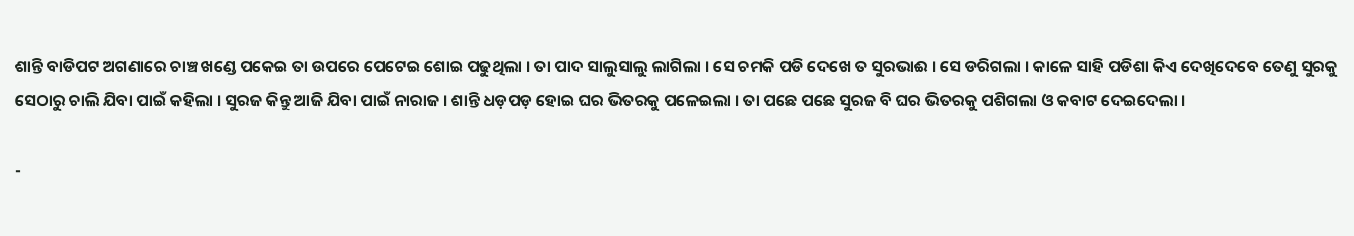ଶାନ୍ତି ବାଡିପଟ ଅଗଣାରେ ଚାଞ୍ଚ ଖଣ୍ଡେ ପକେଇ ତା ଉପରେ ପେଟେଇ ଶୋଇ ପଢୁଥିଲା । ତା ପାଦ ସାଲୁସାଲୁ ଲାଗିଲା । ସେ ଚମକି ପଡି ଦେଖେ ତ ସୁରଭାଈ । ସେ ଡରିଗଲା । କାଳେ ସାହି ପଡିଶା କିଏ ଦେଖିଦେବେ ତେଣୁ ସୁରକୁ ସେଠାରୁ ଚାଲି ଯିବା ପାଇଁ କହିଲା । ସୁରଜ କିନ୍ତୁ ଆଜି ଯିବା ପାଇଁ ନାରାଜ । ଶାନ୍ତି ଧଡ଼ପଡ଼ ହୋଇ ଘର ଭିତରକୁ ପଳେଇଲା । ତା ପଛେ ପଛେ ସୁରଜ ବି ଘର ଭିତରକୁ ପଶିଗଲା ଓ କବାଟ ଦେଇଦେଲା ।

-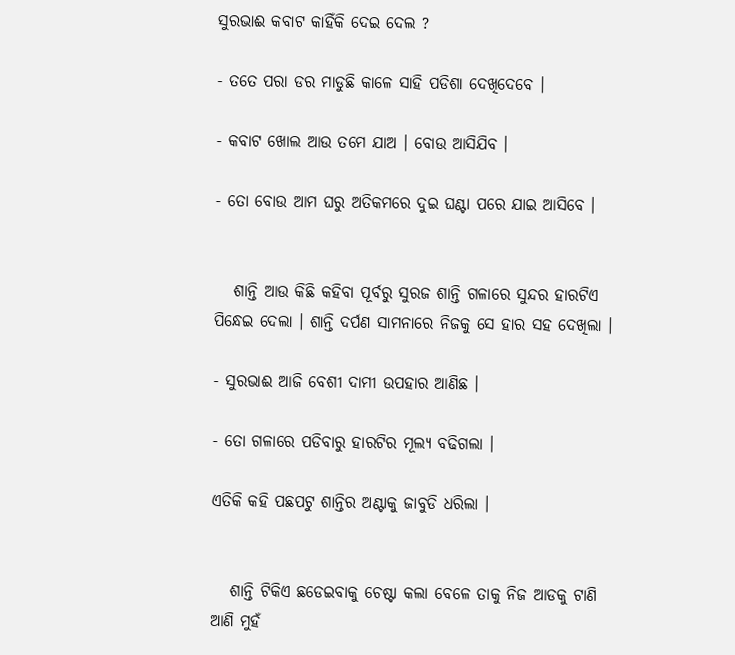ସୁରଭାଈ କବାଟ କାହିଁକି ଦେଇ ଦେଲ ?

- ତତେ ପରା ଡର ମାଡୁଛି କାଳେ ସାହି ପଡିଶା ଦେଖିଦେବେ ।

- କବାଟ ଖୋଲ ଆଉ ତମେ ଯାଅ । ବୋଉ ଆସିଯିବ ।

- ତୋ ବୋଉ ଆମ ଘରୁ ଅତିକମରେ ଦୁଇ ଘଣ୍ଟା ପରେ ଯାଇ ଆସିବେ ।


   ଶାନ୍ତି ଆଉ କିଛି କହିବା ପୂର୍ବରୁ ସୁରଜ ଶାନ୍ତି ଗଳାରେ ସୁନ୍ଦର ହାରଟିଏ ପିନ୍ଧେଇ ଦେଲା । ଶାନ୍ତି ଦର୍ପଣ ସାମନାରେ ନିଜକୁ ସେ ହାର ସହ ଦେଖିଲା ।

- ସୁରଭାଈ ଆଜି ବେଶୀ ଦାମୀ ଉପହାର ଆଣିଛ ।

- ତୋ ଗଳାରେ ପଡିବାରୁ ହାରଟିର ମୂଲ୍ୟ ବଢିଗଲା ।

ଏତିକି କହି ପଛପଟୁ ଶାନ୍ତିର ଅଣ୍ଟାକୁ ଜାବୁଡି ଧରିଲା ।


   ଶାନ୍ତି ଟିକିଏ ଛଡେଇବାକୁ ଚେଷ୍ଟା କଲା ବେଳେ ତାକୁ ନିଜ ଆଡକୁ ଟାଣି ଆଣି ମୁହଁ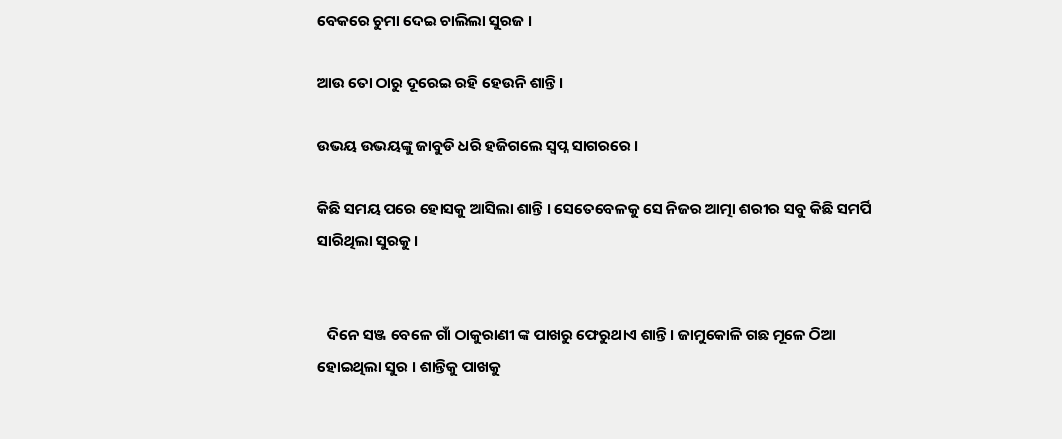ବେକରେ ଚୁମା ଦେଇ ଚାଲିଲା ସୁରଜ ।

ଆଉ ତୋ ଠାରୁ ଦୂରେଇ ରହି ହେଉନି ଶାନ୍ତି ।

ଉଭୟ ଉଭୟଙ୍କୁ ଜାବୁଡି ଧରି ହଜିଗଲେ ସ୍ଵପ୍ନ ସାଗରରେ ।

କିଛି ସମୟ ପରେ ହୋସକୁ ଆସିଲା ଶାନ୍ତି । ସେତେବେଳକୁ ସେ ନିଜର ଆତ୍ମା ଶରୀର ସବୁ କିଛି ସମର୍ପି ସାରିଥିଲା ସୁରକୁ ।


   ଦିନେ ସଞ୍ଜ ବେଳେ ଗାଁ ଠାକୁରାଣୀ ଙ୍କ ପାଖରୁ ଫେରୁଥାଏ ଶାନ୍ତି । ଜାମୁକୋଳି ଗଛ ମୂଳେ ଠିଆ ହୋଇଥିଲା ସୁର । ଶାନ୍ତିକୁ ପାଖକୁ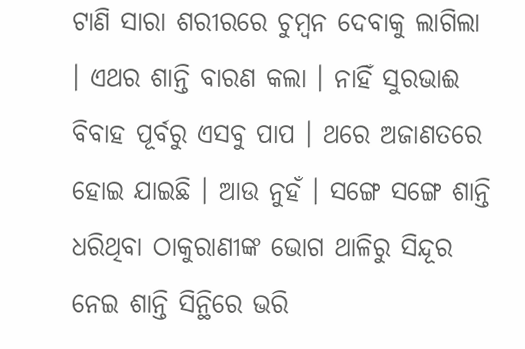ଟାଣି ସାରା ଶରୀରରେ ଚୁମ୍ବନ ଦେବାକୁ ଲାଗିଲା । ଏଥର ଶାନ୍ତି ବାରଣ କଲା । ନାହିଁ ସୁରଭାଈ ବିବାହ ପୂର୍ବରୁ ଏସବୁ ପାପ । ଥରେ ଅଜାଣତରେ ହୋଇ ଯାଇଛି । ଆଉ ନୁହଁ । ସଙ୍ଗେ ସଙ୍ଗେ ଶାନ୍ତି ଧରିଥିବା ଠାକୁରାଣୀଙ୍କ ଭୋଗ ଥାଳିରୁ ସିନ୍ଦୂର ନେଇ ଶାନ୍ତି ସିନ୍ଥିରେ ଭରି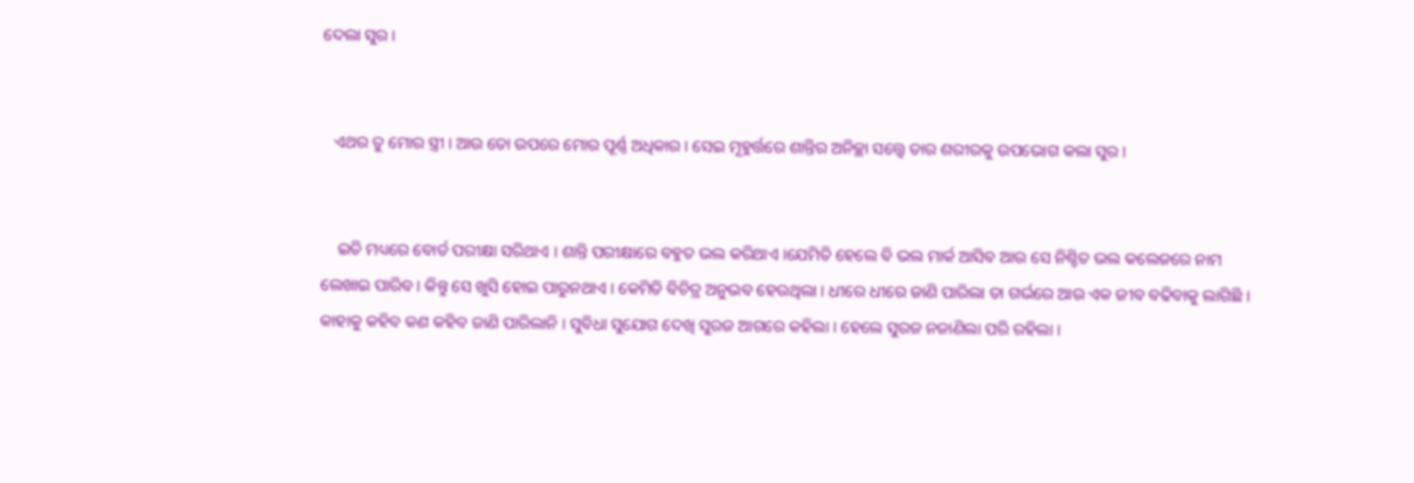ଦେଲା ସୁର ।


   ଏଥର ତୁ ମୋର ସ୍ତ୍ରୀ । ଆଉ ତୋ ଉପରେ ମୋର ପୂର୍ଣ୍ଣ ଅଧିକାର । ସେଇ ମୂହୁର୍ତ୍ତରେ ଶାନ୍ତିର ଅନିଚ୍ଛା ସତ୍ତ୍ୱେ ତାର ଶରୀରକୁ ଉପଭୋଗ କଲା ସୁର ।


    ଇତି ମଧ୍ୟରେ ବୋର୍ଡ ପରୀକ୍ଷା ସରିଥାଏ । ଶାନ୍ତି ପରୀକ୍ଷାରେ ବହୁତ ଭଲ କରିଥାଏ ।ଯେମିତି ହେଲେ ବି ଭଲ ମାର୍କ ଆସିବ ଆଉ ସେ ନିଶ୍ଚିତ ଭଲ କଲେଜରେ ନାମ ଲେଖାଇ ପାରିବ । କିନ୍ତୁ ସେ ଖୁସି ହୋଇ ପାରୁନଥାଏ । କେମିତି ବିଚିତ୍ର ଅନୁଭବ ହେଉଥିଲା । ଧୀରେ ଧୀରେ ଜାଣି ପାରିଲା ତା ଗର୍ଭରେ ଆଉ ଏକ ଜୀବ ବଢିବାକୁ ଲାଗିଛି । କାହାକୁ କହିବ କଣ କହିବ ଜାଣି ପାରିଲାନି । ସୁବିଧା ସୁଯୋଗ ଦେଖି ସୁରଜ ଆଗରେ କହିଲା । ହେଲେ ସୁରଜ ନଜାଣିଲା ପରି ରହିଲା ।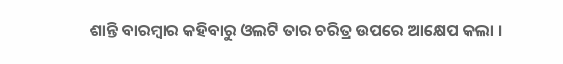ଶାନ୍ତି ବାରମ୍ବାର କହିବାରୁ ଓଲଟି ତାର ଚରିତ୍ର ଉପରେ ଆକ୍ଷେପ କଲା ।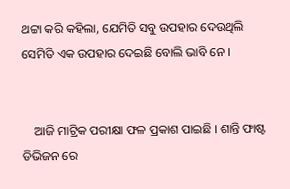ଥଟ୍ଟା କରି କହିଲା, ଯେମିତି ସବୁ ଉପହାର ଦେଉଥିଲି ସେମିତି ଏକ ଉପହାର ଦେଇଛି ବୋଲି ଭାବି ନେ ।


    ଆଜି ମାଟ୍ରିକ ପରୀକ୍ଷା ଫଳ ପ୍ରକାଶ ପାଇଛି । ଶାନ୍ତି ଫାଷ୍ଟ ଡିଭିଜନ ରେ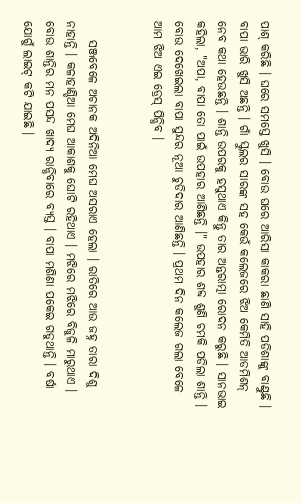ପାଶ୍ କରିଛି । ଘରେ ସମସ୍ତେ ଖୁସି । ବୋଉ ଘରେ ଆରିସା କାକରା ଛାଣି ସାହି ପଡିଶାଙ୍କୁ ବାଣ୍ଟୁଛି । ବାପା ଭାରି ଖୁସି ଅଛନ୍ତି । ଗାଁ ସ୍କୁଲର ସାରଙ୍କ ସହ କେଉଁ କଲେଜରେ ଝିଅ କେମିତି ଆଡମିଶନ୍ ନେବ କଥା ହେଉଛନ୍ତି । ଶାନ୍ତି ଉପରକୁ ହସୁଥାଏ କିନ୍ତୁ ତାର ଅନ୍ତରାତ୍ମା ରୋଦନ କରୁଛି । ସାନଭାଇ କହିଲା, "ଅପା, ବାପା ତୋ ପାଇଁ ଉପହାର ଆଣିଛନ୍ତି ।" ଉପହାର ଶବ୍ଦ ଶୁଣି ଚମକି ପଡିଲା ଶାନ୍ତି । ବୋଉ ଦେଖେଇଲା ବାପା ସୁନ୍ଦର ନୂଆ ଚୁଡିଦାର ଆଣିଛନ୍ତି । ପ୍ରଥମ ଦିନ କଲେଜ ଗଲା ବେଳେ ଆମ ଝିଅ ଏଇ ଡ୍ରେସ୍ ପିନ୍ଧିବ ।


    ସଞ୍ଜବେଳେ ଅଚାନକ ଅଦିନିଆ ମେଘ ଅସରାଏ ହେଲା । ରାତିରେ ଆଉ ଜହ୍ନ ତାରା ଦିଶୁ ନାହାନ୍ତି । କଳାହାଣ୍ଡିଆ ମେଘ ଆକାଶକୁ ଘୋଟି ରହିଥାଏ । ମଝିରେ ମଝିରେ ବିଜୁଳି ମାରୁଥାଏ । ବୋଉ ଶାନ୍ତିର ମନ ପସନ୍ଦ ଖାଦ୍ୟ ରାନ୍ଧିବାରେ ବ୍ୟସ୍ତ । ବାପା ମଶିଣା ପକେଇ ଗଡୁଥାନ୍ତି । ବର୍ଷା ଯୋଗୁଁ ଲାଇଟ୍ କଟି ଯାଇଛି ।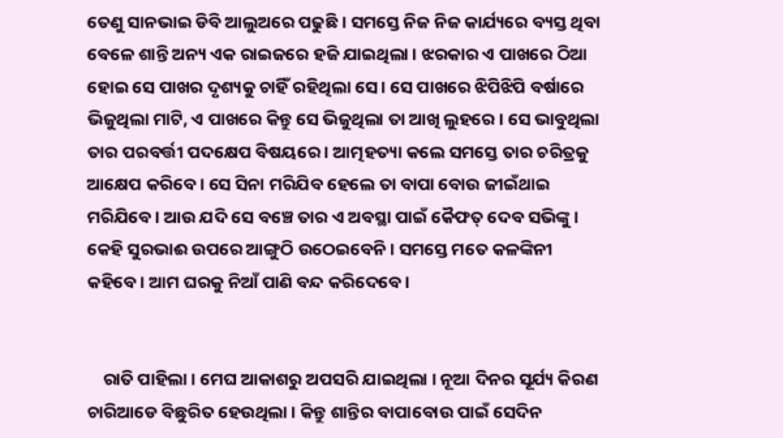ତେଣୁ ସାନଭାଇ ଡିବି ଆଲୁଅରେ ପଢୁଛି । ସମସ୍ତେ ନିଜ ନିଜ କାର୍ଯ୍ୟରେ ବ୍ୟସ୍ତ ଥିବା ବେଳେ ଶାନ୍ତି ଅନ୍ୟ ଏକ ରାଇଜରେ ହଜି ଯାଇଥିଲା । ଝରକାର ଏ ପାଖରେ ଠିଆ ହୋଇ ସେ ପାଖର ଦୃଶ୍ୟକୁ ଚାହିଁ ରହିଥିଲା ସେ । ସେ ପାଖରେ ଝିପିଝିପି ବର୍ଷାରେ ଭିଜୁଥିଲା ମାଟି, ଏ ପାଖରେ କିନ୍ତୁ ସେ ଭିଜୁଥିଲା ତା ଆଖି ଲୁହରେ । ସେ ଭାବୁଥିଲା ତାର ପରବର୍ତ୍ତୀ ପଦକ୍ଷେପ ବିଷୟରେ । ଆତ୍ମହତ୍ୟା କଲେ ସମସ୍ତେ ତାର ଚରିତ୍ରକୁ ଆକ୍ଷେପ କରିବେ । ସେ ସିନା ମରିଯିବ ହେଲେ ତା ବାପା ବୋଉ ଜୀଇଁଥାଇ ମରିଯିବେ । ଆଉ ଯଦି ସେ ବଞ୍ଚେ ତାର ଏ ଅବସ୍ଥା ପାଇଁ କୈଫତ୍ ଦେବ ସଭିଙ୍କୁ । କେହି ସୁରଭାଈ ଉପରେ ଆଙ୍ଗୁଠି ଉଠେଇବେନି । ସମସ୍ତେ ମତେ କଳଙ୍କିନୀ କହିବେ । ଆମ ଘରକୁ ନିଆଁ ପାଣି ବନ୍ଦ କରିଦେବେ ।


    ରାତି ପାହିଲା । ମେଘ ଆକାଶରୁ ଅପସରି ଯାଇଥିଲା । ନୂଆ ଦିନର ସୂର୍ଯ୍ୟ କିରଣ ଚାରିଆଡେ ବିଛୁରିତ ହେଉଥିଲା । କିନ୍ତୁ ଶାନ୍ତିର ବାପାବୋଉ ପାଇଁ ସେଦିନ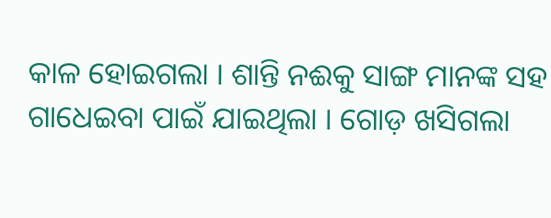କାଳ ହୋଇଗଲା । ଶାନ୍ତି ନଈକୁ ସାଙ୍ଗ ମାନଙ୍କ ସହ ଗାଧେଇବା ପାଇଁ ଯାଇଥିଲା । ଗୋଡ଼ ଖସିଗଲା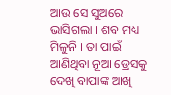ଆଉ ସେ ସୁଅରେ ଭାସିଗଲା । ଶବ ମଧ୍ୟ ମିଳୁନି । ତା ପାଇଁ ଆଣିଥିବା ନୂଆ ଡ୍ରେସକୁ ଦେଖି ବାପାଙ୍କ ଆଖି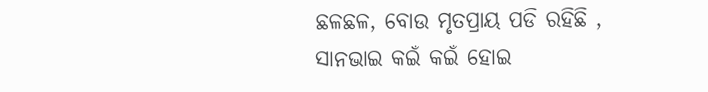ଛଳଛଳ, ବୋଉ ମୃତପ୍ରାୟ ପଡି ରହିଛି , ସାନଭାଇ କଇଁ କଇଁ ହୋଇ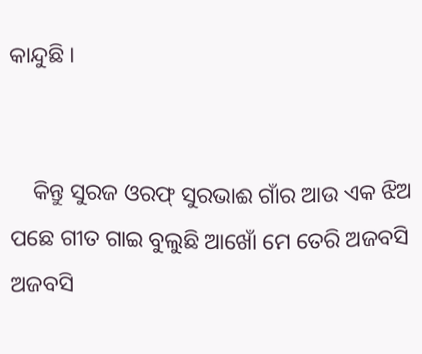କାନ୍ଦୁଛି ।


    କିନ୍ତୁ ସୁରଜ ଓରଫ୍ ସୁରଭାଈ ଗାଁର ଆଉ ଏକ ଝିଅ ପଛେ ଗୀତ ଗାଇ ବୁଲୁଛି ଆଖୋଁ ମେ ତେରି ଅଜବସି ଅଜବସି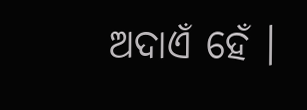ଅଦାଏଁ ହେଁ ।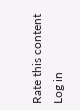Rate this content
Log in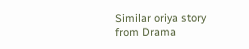Similar oriya story from Drama